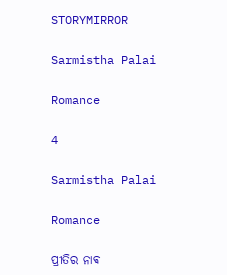STORYMIRROR

Sarmistha Palai

Romance

4

Sarmistha Palai

Romance

ପ୍ରୀତିର ନାଵ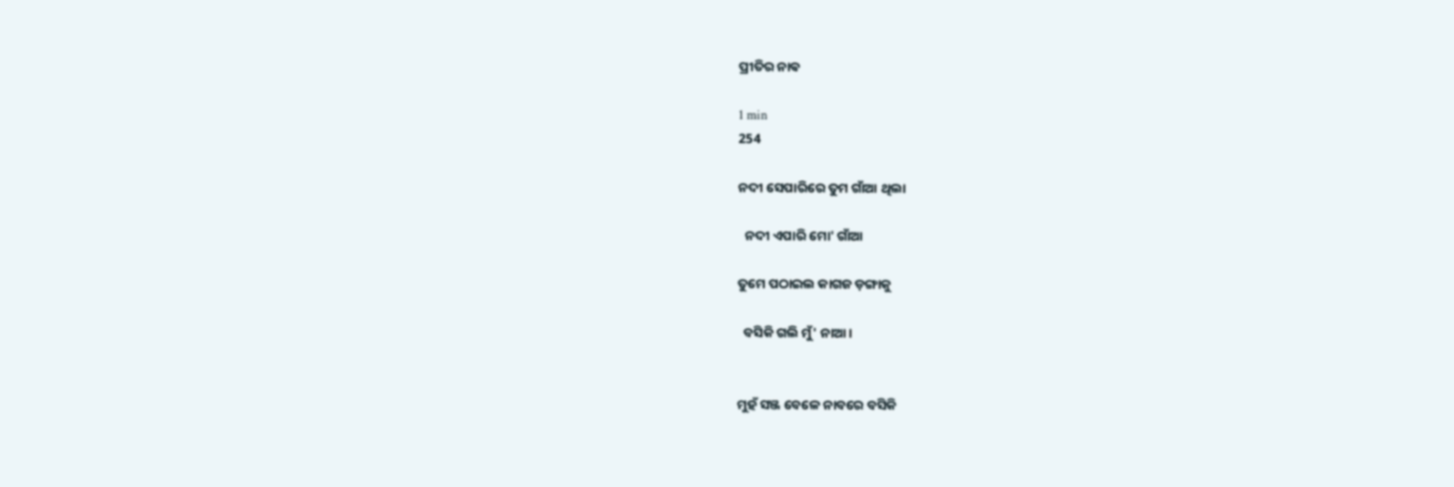ପ୍ରୀତିର ନାଵ

1 min
254

ନଦୀ ସେପାରିରେ ତୁମ ଗାଁଆ ଥିଲା

  ନଦୀ ଏପାରି ମୋ' ଗାଁଆ

ତୁମେ ପଠାଇଲ କାଗଜ ଡ଼ଙ୍ଗାକୁ

  ବସିକି ଗଲି ମୁଁ' ନାଆ।


ମୁହଁ ସଞ୍ଜ ବେଳେ ନାବରେ ବସିକି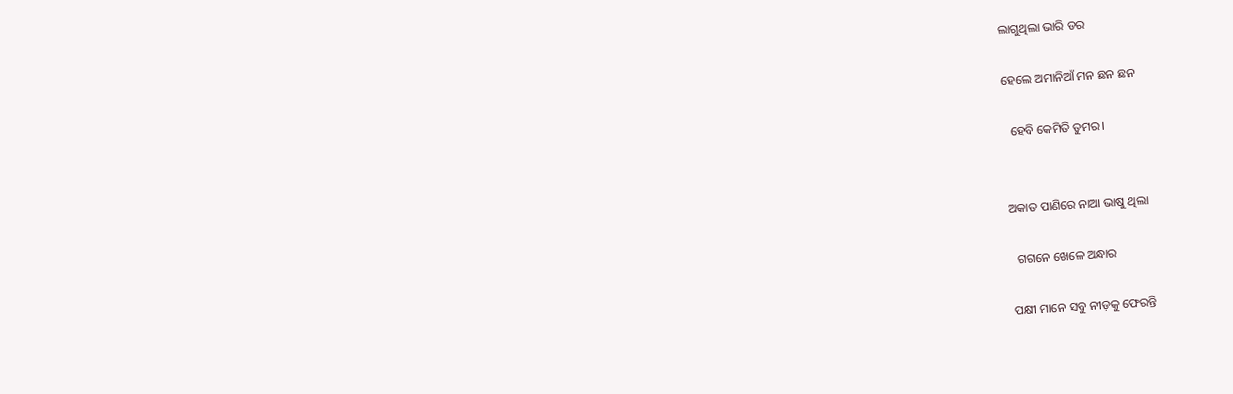ଲାଗୁଥିଲା ଭାରି ଡର

ହେଲେ ଅମାନିଆଁ ମନ ଛନ ଛନ

  ହେବି କେମିତି ତୁମର।


ଅକାତ ପାଣିରେ ନାଆ ଭାଷୁ ଥିଲା

  ଗଗନେ ଖେଳେ ଅନ୍ଧାର

ପକ୍ଷୀ ମାନେ ସବୁ ନୀଡ଼କୁ ଫେରନ୍ତି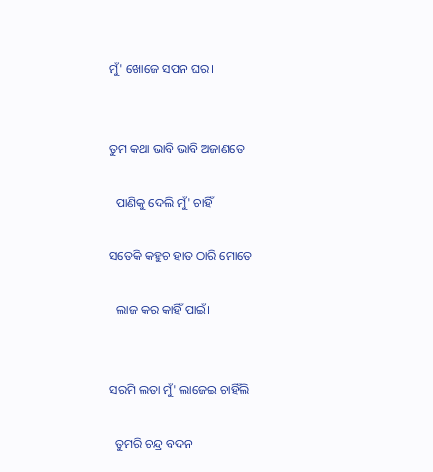ମୁଁ' ଖୋଜେ ସପନ ଘର।


ତୁମ କଥା ଭାବି ଭାବି ଅଜାଣତେ

  ପାଣିକୁ ଦେଲି ମୁଁ' ଚାହିଁ

ସତେକି କହୁଚ ହାତ ଠାରି ମୋତେ

  ଲାଜ କର କାହିଁ ପାଇଁ।


ସରମି ଲତା ମୁଁ' ଲାଜେଇ ଚାହିଁଲି

  ତୁମରି ଚନ୍ଦ୍ର ବଦନ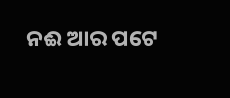ନଈ ଆର ପଟେ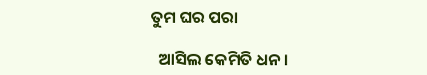ତୁମ ଘର ପରା

  ଆସିଲ କେମିତି ଧନ।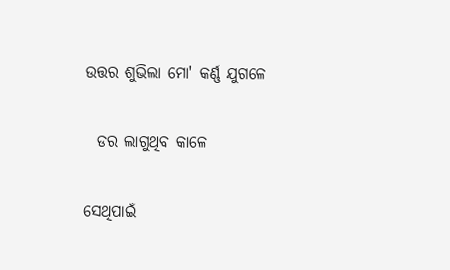ଉତ୍ତର ଶୁଭିଲା ମୋ' କର୍ଣ୍ଣ ଯୁଗଳେ

  ଡର ଲାଗୁଥିବ କାଳେ

ସେଥିପାଇଁ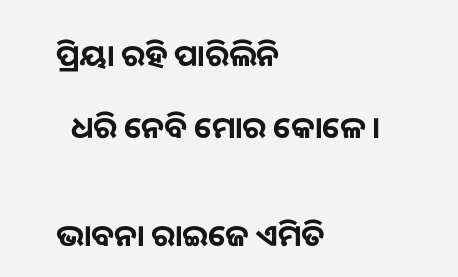ପ୍ରିୟା ରହି ପାରିଲିନି

  ଧରି ନେବି ମୋର କୋଳେ।


ଭାବନା ରାଇଜେ ଏମିତି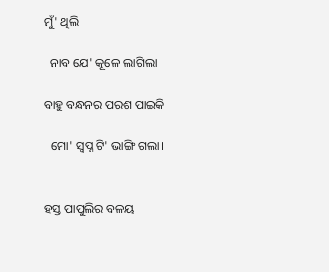ମୁଁ' ଥିଲି

  ନାବ ଯେ' କୂଳେ ଲାଗିଲା

ବାହୁ ବନ୍ଧନର ପରଶ ପାଇକି

  ମୋ' ସ୍ୱପ୍ନ ଟି' ଭାଙ୍ଗି ଗଲା।


ହସ୍ତ ପାପୁଲିର ବଳୟ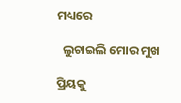ମଧ୍ୟରେ

  ଲୁଚାଇଲି ମୋର ମୁଖ

ପ୍ରିୟକୁ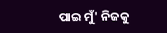ପାଇ ମୁଁ' ନିଜକୁ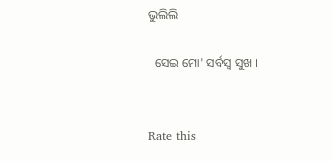ଭୁଲିଲି

  ସେଇ ମୋ' ସର୍ବସ୍ୱ ସୁଖ ।


Rate this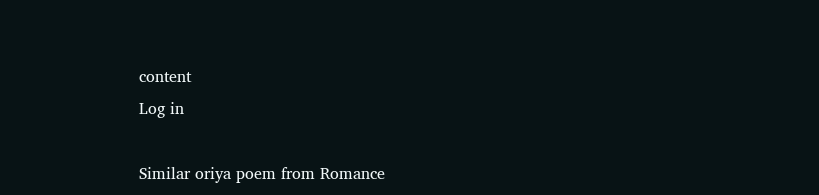content
Log in

Similar oriya poem from Romance